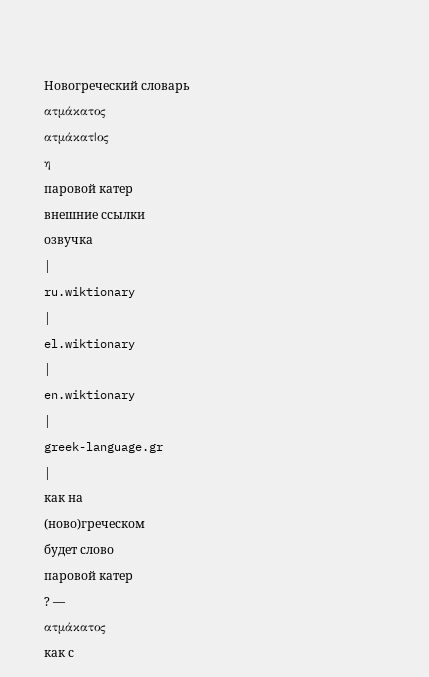Новогреческий словарь
ατμάκατος
ατμάκατ|ος
η
паровой катер
внешние ссылки
озвучка
|
ru.wiktionary
|
el.wiktionary
|
en.wiktionary
|
greek-language.gr
|
как на
(ново)греческом
будет слово
паровой катер
? —
ατμάκατος
как с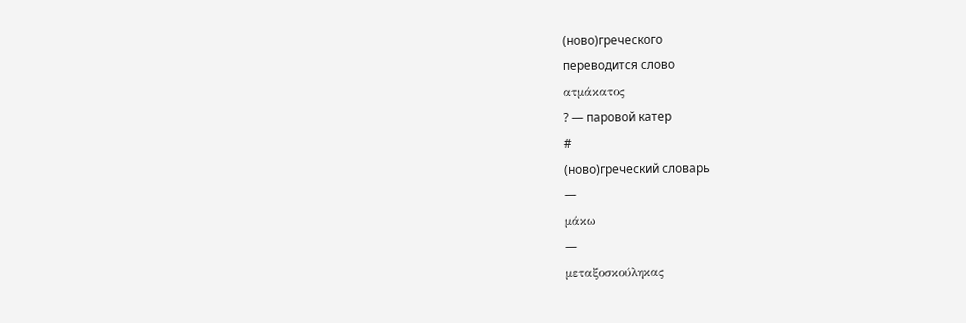(ново)греческого
переводится слово
ατμάκατος
? — паровой катер
#
(ново)греческий словарь
—
μάκω
—
μεταξοσκούληκας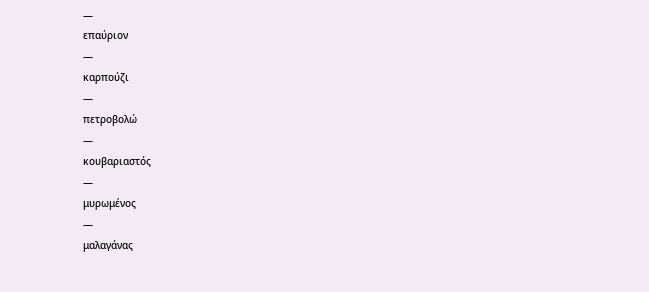—
επαύριον
—
καρπούζι
—
πετροβολώ
—
κουβαριαστός
—
μυρωμένος
—
μαλαγάνας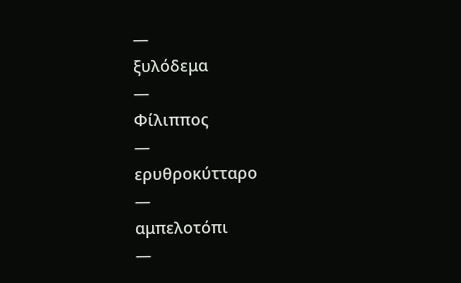—
ξυλόδεμα
—
Φίλιππος
—
ερυθροκύτταρο
—
αμπελοτόπι
—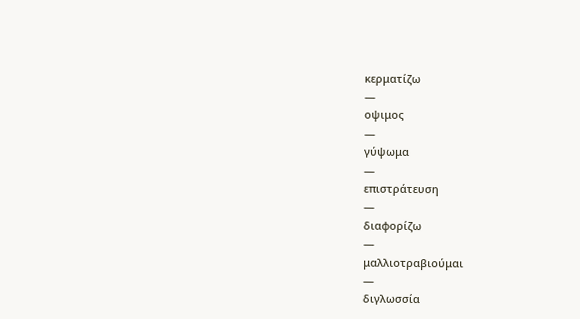κερματίζω
—
οψιμος
—
γύψωμα
—
επιστράτευση
—
διαφορίζω
—
μαλλιοτραβιούμαι
—
διγλωσσία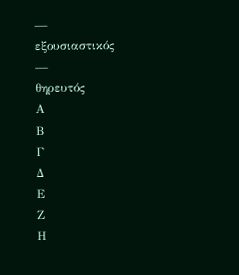—
εξουσιαστικός
—
θηρευτός
Α
Β
Γ
Δ
Ε
Ζ
Η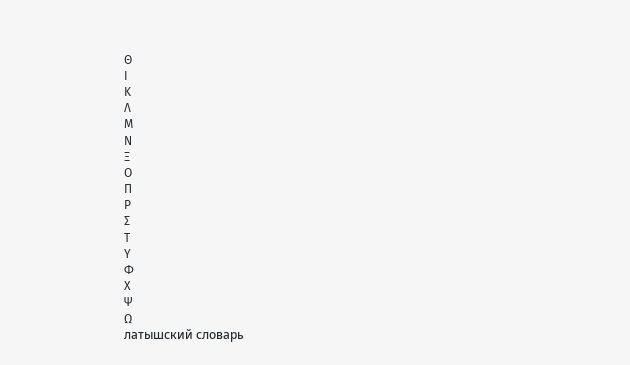Θ
Ι
Κ
Λ
Μ
Ν
Ξ
Ο
Π
Ρ
Σ
Τ
Υ
Φ
Χ
Ψ
Ω
латышский словарь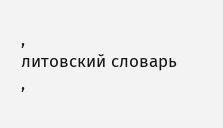,
литовский словарь
,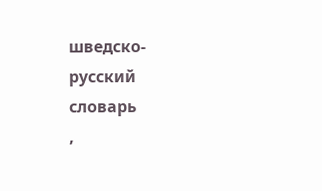шведско-русский словарь
,